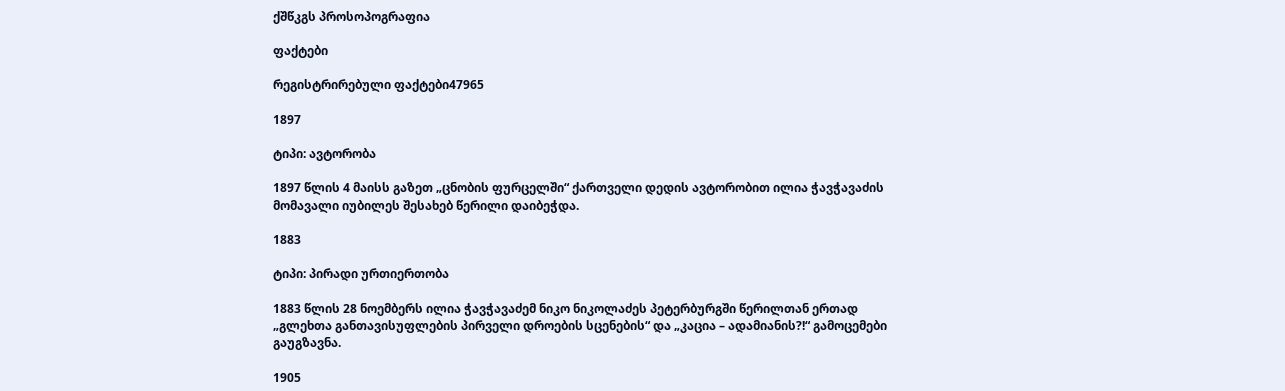ქშწკგს პროსოპოგრაფია

ფაქტები

რეგისტრირებული ფაქტები47965

1897

ტიპი: ავტორობა

1897 წლის 4 მაისს გაზეთ „ცნობის ფურცელში“ ქართველი დედის ავტორობით ილია ჭავჭავაძის მომავალი იუბილეს შესახებ წერილი დაიბეჭდა.

1883

ტიპი: პირადი ურთიერთობა

1883 წლის 28 ნოემბერს ილია ჭავჭავაძემ ნიკო ნიკოლაძეს პეტერბურგში წერილთან ერთად „გლეხთა განთავისუფლების პირველი დროების სცენების“ და „კაცია – ადამიანის?!“ გამოცემები გაუგზავნა.

1905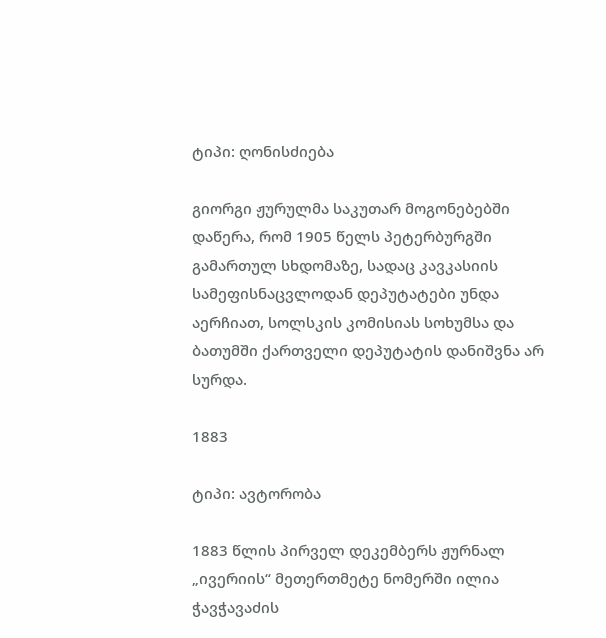ტიპი: ღონისძიება

გიორგი ჟურულმა საკუთარ მოგონებებში დაწერა, რომ 1905 წელს პეტერბურგში გამართულ სხდომაზე, სადაც კავკასიის სამეფისნაცვლოდან დეპუტატები უნდა აერჩიათ, სოლსკის კომისიას სოხუმსა და ბათუმში ქართველი დეპუტატის დანიშვნა არ სურდა.

1883

ტიპი: ავტორობა

1883 წლის პირველ დეკემბერს ჟურნალ „ივერიის“ მეთერთმეტე ნომერში ილია ჭავჭავაძის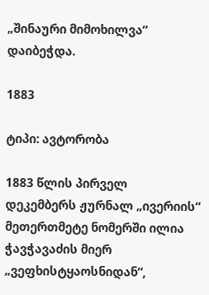„შინაური მიმოხილვა“ დაიბეჭდა.

1883

ტიპი: ავტორობა

1883 წლის პირველ დეკემბერს ჟურნალ „ივერიის“ მეთერთმეტე ნომერში ილია ჭავჭავაძის მიერ „ვეფხისტყაოსნიდან“,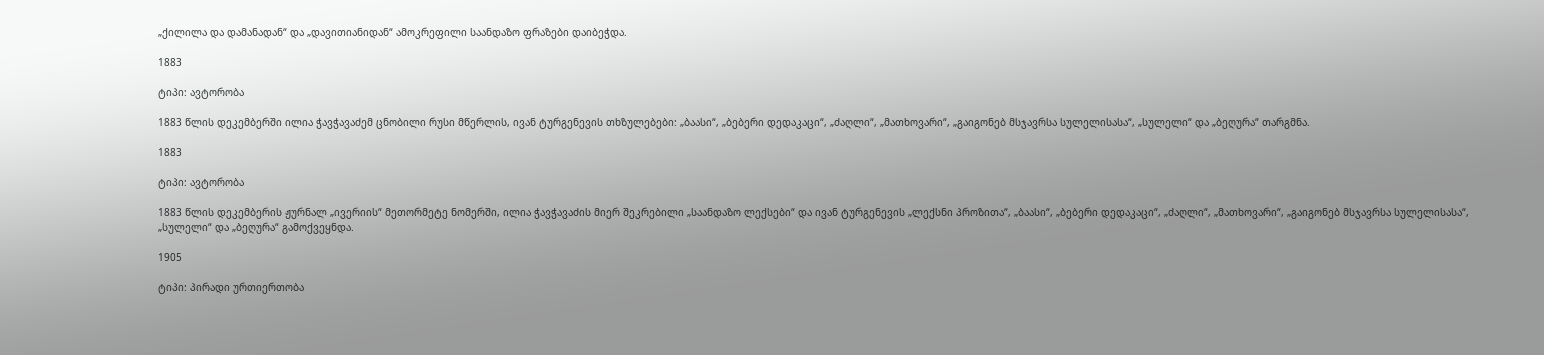„ქილილა და დამანადან“ და „დავითიანიდან“ ამოკრეფილი საანდაზო ფრაზები დაიბეჭდა.

1883

ტიპი: ავტორობა

1883 წლის დეკემბერში ილია ჭავჭავაძემ ცნობილი რუსი მწერლის, ივან ტურგენევის თხზულებები: „ბაასი“, „ბებერი დედაკაცი“, „ძაღლი“, „მათხოვარი“, „გაიგონებ მსჯავრსა სულელისასა“, „სულელი“ და „ბეღურა“ თარგმნა.

1883

ტიპი: ავტორობა

1883 წლის დეკემბერის ჟურნალ „ივერიის“ მეთორმეტე ნომერში, ილია ჭავჭავაძის მიერ შეკრებილი „საანდაზო ლექსები“ და ივან ტურგენევის „ლექსნი პროზითა“, „ბაასი“, „ბებერი დედაკაცი“, „ძაღლი“, „მათხოვარი“, „გაიგონებ მსჯავრსა სულელისასა“, „სულელი“ და „ბეღურა“ გამოქვეყნდა.

1905

ტიპი: პირადი ურთიერთობა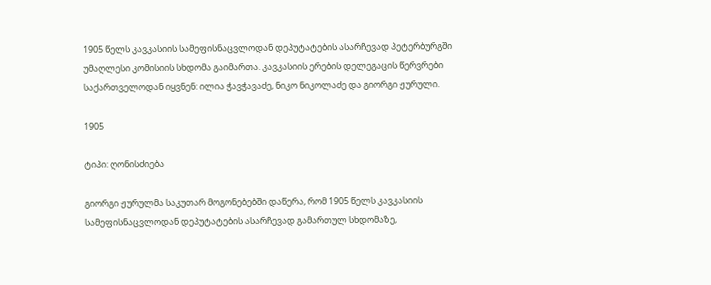1905 წელს კავკასიის სამეფისნაცვლოდან დეპუტატების ასარჩევად პეტერბურგში უმაღლესი კომისიის სხდომა გაიმართა. კავკასიის ერების დელეგაცის წერვრები საქართველოდან იყვნენ: ილია ჭავჭავაძე, ნიკო ნიკოლაძე და გიორგი ჟურული.

1905

ტიპი: ღონისძიება

გიორგი ჟურულმა საკუთარ მოგონებებში დაწერა, რომ 1905 წელს კავკასიის სამეფისნაცვლოდან დეპუტატების ასარჩევად გამართულ სხდომაზე,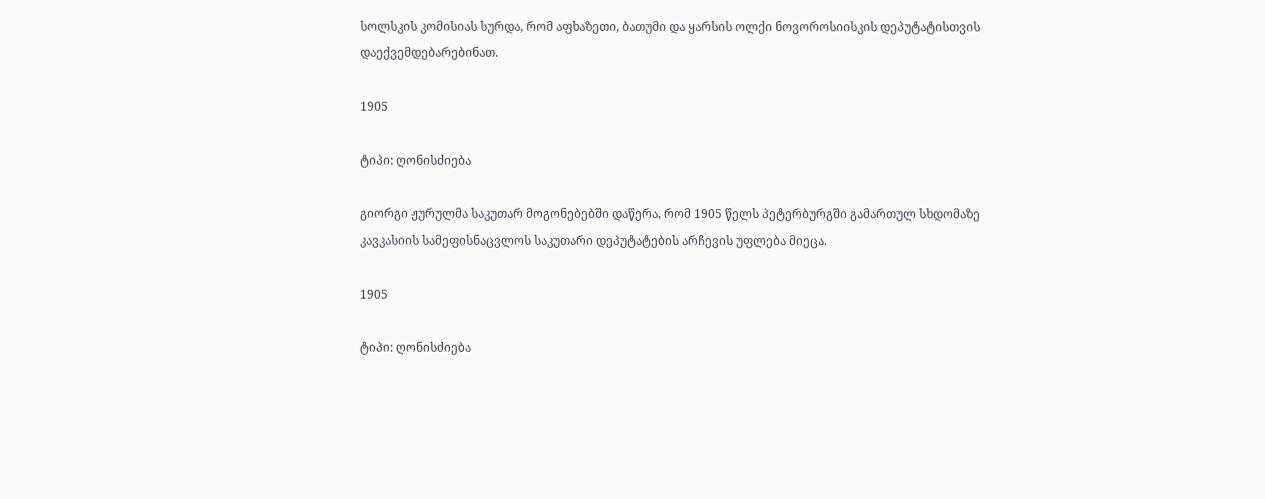სოლსკის კომისიას სურდა, რომ აფხაზეთი, ბათუმი და ყარსის ოლქი ნოვოროსიისკის დეპუტატისთვის დაექვემდებარებინათ.

1905

ტიპი: ღონისძიება

გიორგი ჟურულმა საკუთარ მოგონებებში დაწერა, რომ 1905 წელს პეტერბურგში გამართულ სხდომაზე კავკასიის სამეფისნაცვლოს საკუთარი დეპუტატების არჩევის უფლება მიეცა.

1905

ტიპი: ღონისძიება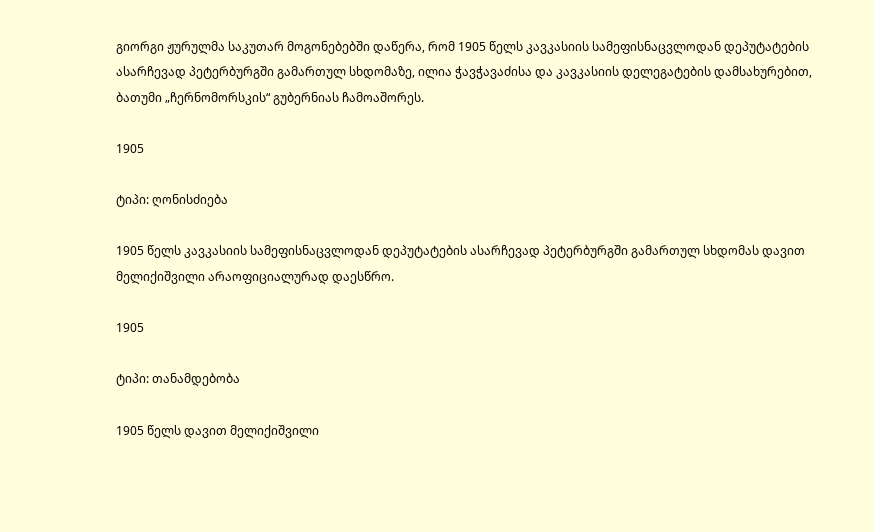გიორგი ჟურულმა საკუთარ მოგონებებში დაწერა, რომ 1905 წელს კავკასიის სამეფისნაცვლოდან დეპუტატების ასარჩევად პეტერბურგში გამართულ სხდომაზე, ილია ჭავჭავაძისა და კავკასიის დელეგატების დამსახურებით, ბათუმი „ჩერნომორსკის“ გუბერნიას ჩამოაშორეს.

1905

ტიპი: ღონისძიება

1905 წელს კავკასიის სამეფისნაცვლოდან დეპუტატების ასარჩევად პეტერბურგში გამართულ სხდომას დავით მელიქიშვილი არაოფიციალურად დაესწრო.

1905

ტიპი: თანამდებობა

1905 წელს დავით მელიქიშვილი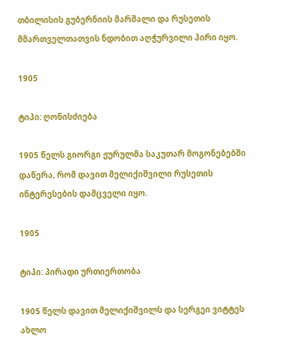თბილისის გუბერნიის მარშალი და რუსეთის მმართველთათვის ნდობით აღჭურვილი პირი იყო.

1905

ტიპი: ღონისძიება

1905 წელს გიორგი ჟურულმა საკუთარ მოგონებებში დაწერა, რომ დავით მელიქიშვილი რუსეთის ინტერესების დამცველი იყო.

1905

ტიპი: პირადი ურთიერთობა

1905 წელს დავით მელიქიშვილს და სერგეი ვიტტეს ახლო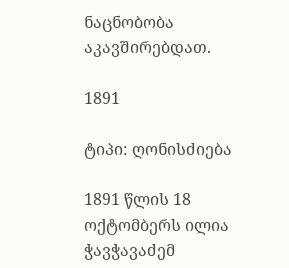ნაცნობობა აკავშირებდათ.

1891

ტიპი: ღონისძიება

1891 წლის 18 ოქტომბერს ილია ჭავჭავაძემ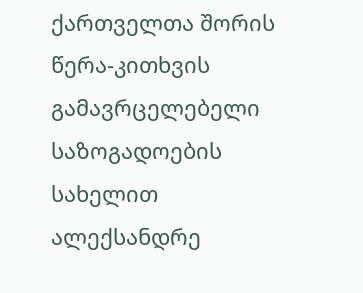ქართველთა შორის წერა-კითხვის გამავრცელებელი საზოგადოების სახელით ალექსანდრე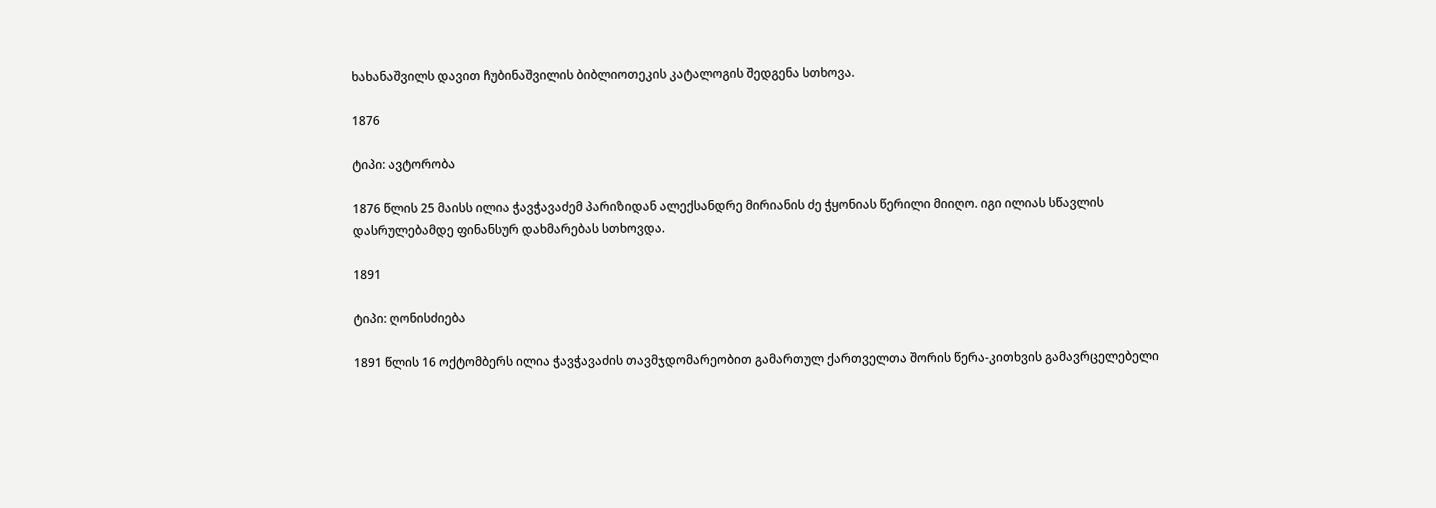ხახანაშვილს დავით ჩუბინაშვილის ბიბლიოთეკის კატალოგის შედგენა სთხოვა.

1876

ტიპი: ავტორობა

1876 წლის 25 მაისს ილია ჭავჭავაძემ პარიზიდან ალექსანდრე მირიანის ძე ჭყონიას წერილი მიიღო. იგი ილიას სწავლის დასრულებამდე ფინანსურ დახმარებას სთხოვდა.

1891

ტიპი: ღონისძიება

1891 წლის 16 ოქტომბერს ილია ჭავჭავაძის თავმჯდომარეობით გამართულ ქართველთა შორის წერა-კითხვის გამავრცელებელი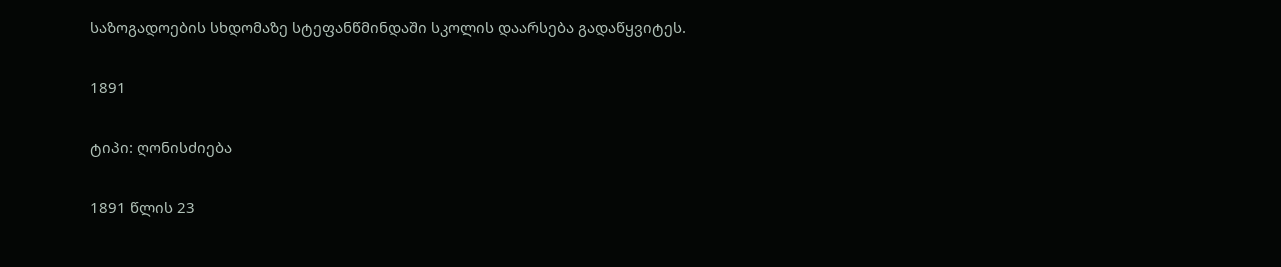საზოგადოების სხდომაზე სტეფანწმინდაში სკოლის დაარსება გადაწყვიტეს.

1891

ტიპი: ღონისძიება

1891 წლის 23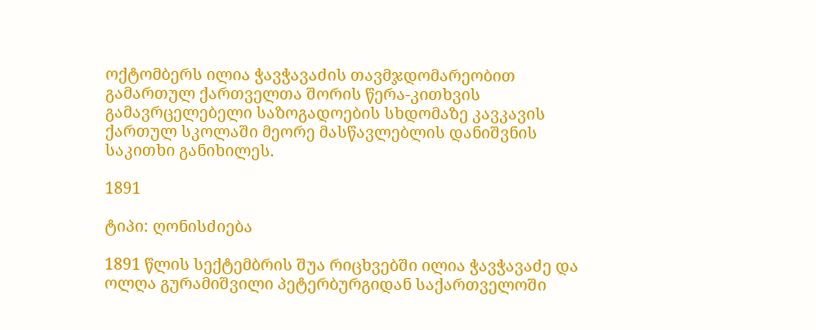ოქტომბერს ილია ჭავჭავაძის თავმჯდომარეობით გამართულ ქართველთა შორის წერა-კითხვის გამავრცელებელი საზოგადოების სხდომაზე კავკავის ქართულ სკოლაში მეორე მასწავლებლის დანიშვნის საკითხი განიხილეს.

1891

ტიპი: ღონისძიება

1891 წლის სექტემბრის შუა რიცხვებში ილია ჭავჭავაძე და ოლღა გურამიშვილი პეტერბურგიდან საქართველოში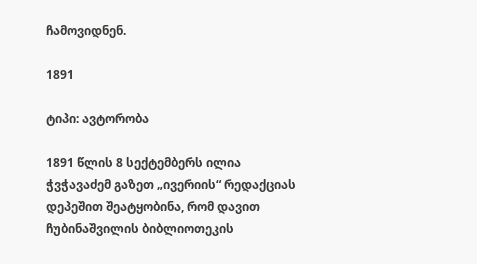ჩამოვიდნენ.

1891

ტიპი: ავტორობა

1891 წლის 8 სექტემბერს ილია ჭვჭავაძემ გაზეთ „ივერიის“ რედაქციას დეპეშით შეატყობინა, რომ დავით ჩუბინაშვილის ბიბლიოთეკის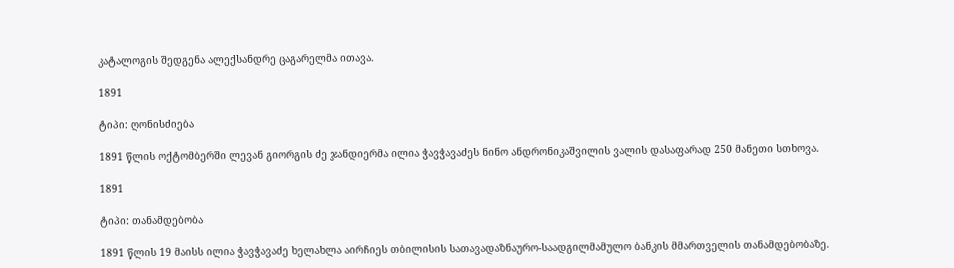კატალოგის შედგენა ალექსანდრე ცაგარელმა ითავა.

1891

ტიპი: ღონისძიება

1891 წლის ოქტომბერში ლევან გიორგის ძე ჯანდიერმა ილია ჭავჭავაძეს ნინო ანდრონიკაშვილის ვალის დასაფარად 250 მანეთი სთხოვა.

1891

ტიპი: თანამდებობა

1891 წლის 19 მაისს ილია ჭავჭავაძე ხელახლა აირჩიეს თბილისის სათავადაზნაურო-საადგილმამულო ბანკის მმართველის თანამდებობაზე.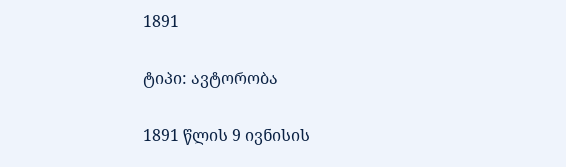1891

ტიპი: ავტორობა

1891 წლის 9 ივნისის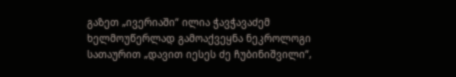გაზეთ „ივერიაში“ ილია ჭავჭავაძემ ხელმოუწერლად გამოაქვეყნა ნეკროლოგი სათაურით „დავით იესეს ძე ჩუბინიშვილი“,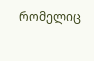რომელიც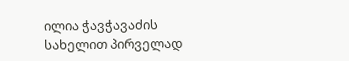ილია ჭავჭავაძის სახელით პირველად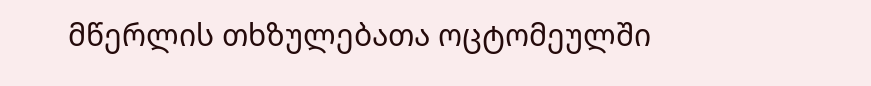მწერლის თხზულებათა ოცტომეულში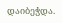დაიბეჭდა.